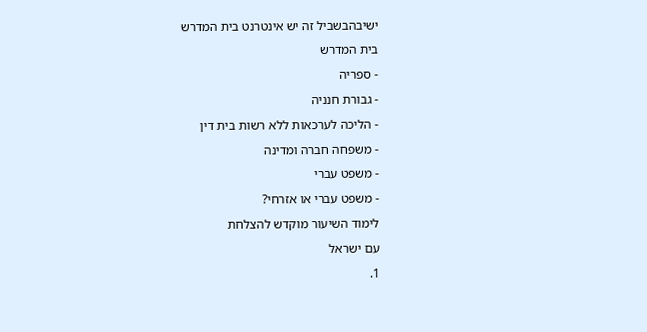ישיבהבשביל זה יש אינטרנט בית המדרש
בית המדרש
- ספריה
- גבורת חנניה
- הליכה לערכאות ללא רשות בית דין
- משפחה חברה ומדינה
- משפט עברי
- משפט עברי או אזרחי?
לימוד השיעור מוקדש להצלחת
עם ישראל
1.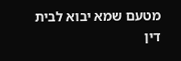מטעם שמא יבוא לבית דין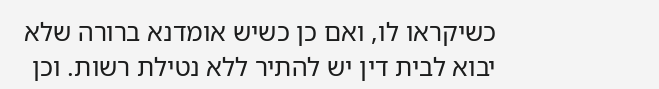כשיקראו לו, ואם כן כשיש אומדנא ברורה שלא יבוא לבית דין יש להתיר ללא נטילת רשות. וכן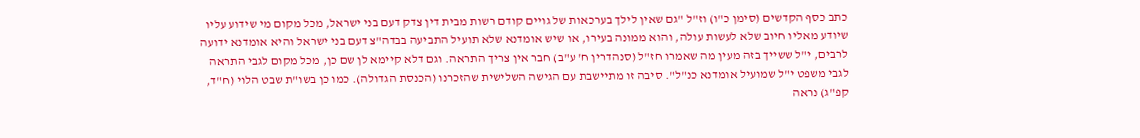כתב כסף הקדשים (סימן כ"ו) וז"ל "גם שאין לילך בערכאות של גויים קודם רשות מבית דין צדק דעם בני ישראל, מכל מקום מי שידוע עליו שיודע מאליו חיוב שלא לעשות עולה, והוא ממונה בעירו, או שיש אומדנא שלא תועיל התביעה בבדה"צ דעם בני ישראל והיא אומדנא ידועה לרבים, י"ל ששייך בזה מעין מה שאמרו חז"ל (סנהדרין ח' ע"ב) חבר אין צריך התראה. וגם דלא קיימא לן שם כן, מכל מקום לגבי התראה לגבי משפט י"ל שמועיל אומדנא כנ"ל". סיבה זו מתיישבת עם הגישה השלישית שהזכרנו (הכנסת הגדולה). כמו כן בשו"ת שבט הלוי (ח"ד, קפ"ג) נראה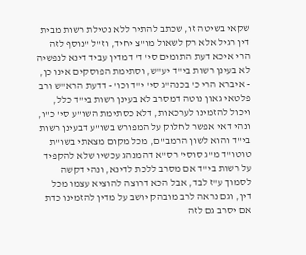שקאי בשיטה זו, שכתב להתיר ללא נטילת רשות מבית דין רגיל אלא רק לשאול מו"צ יחיד, וז"ל "נוסף לזה הרי איכא דעת התומים סי' ד' דמדין עביד דינא לנפשיה לא בעינן רשות בי"ד יע"ש, וסתימת הפוסקים אינו כן, - איברא הרי כ' בכנה"ג סי' י"ד וכו' - דדעת הרא"ש ורב פלטאי גאון נוטה דמסרב לא בעינן רשות בי"ד כלל, ויכול להזמינו לערכאות, דלא כסתימת השו"ע סי' כ"ו, ונהי דאי אפשר לחלוק על המפורש בשו"ע דבעינן רשות בי"ד והוא לשון הרמב"ם, מכל מקום מצאתי בשו"ת טוטו"ד מ"ג סוסי' רס"א דהמנהג עכשיו שלא להקפיד על רשות בי"ד אם מסרב ללכת לדינא, ונהי דקשה לסמוך ע"ז לבד, אבל הכא דרוצה להוציא עצמו מכל דין, וגם נראה לרב מובהק יושב על מדין להזמינו כדת אם יסרב גם לזה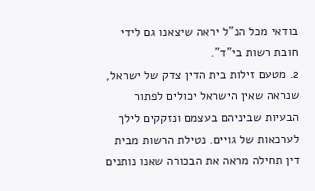בודאי מכל הנ"ל יראה שיצאנו גם לידי חובת רשות בי"ד".
2. מטעם זילות בית הדין צדק של ישראל, שנראה שאין הישראל יכולים לפתור הבעיות שביניהם בעצמם ונזקקים לילך לערכאות של גויים. נטילת הרשות מבית דין תחילה מראה את הבכורה שאנו נותנים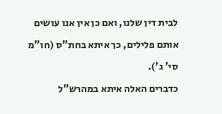לבית דין שלנו, ואם כן אין אנו עושים אותם פלילים, כך איתא בחת"ס (חו"מ סי' ג').
כדברים האלה איתא במהרש"ל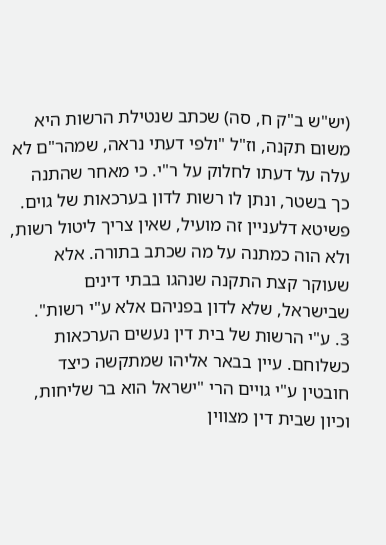(יש"ש ב"ק ח, סה) שכתב שנטילת הרשות היא משום תקנה, וז"ל "ולפי דעתי נראה, שמהר"ם לא עלה על דעתו לחלוק על ר"י. כי מאחר שהתנה כך בשטר, ונתן לו רשות לדון בערכאות של גוים. פשיטא דלעניין זה מועיל, שאין צריך ליטול רשות, ולא הוה כמתנה על מה שכתב בתורה. אלא שעוקר קצת התקנה שנהגו בבתי דינים שבישראל, שלא לדון בפניהם אלא ע"י רשות".
3. ע"י הרשות של בית דין נעשים הערכאות כשלוחם. עיין בבאר אליהו שמתקשה כיצד חובטין ע"י גויים הרי "ישראל הוא בר שליחות, וכיון שבית דין מצווין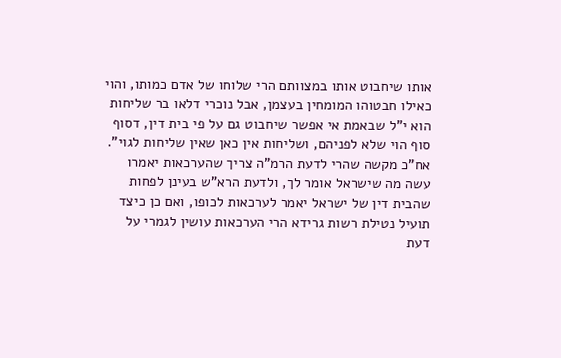אותו שיחבוט אותו במצוותם הרי שלוחו של אדם כמותו, והוי כאילו חבטוהו המומחין בעצמן, אבל נוכרי דלאו בר שליחות הוא י"ל שבאמת אי אפשר שיחבוט גם על פי בית דין, דסוף סוף הוי שלא לפניהם, ושליחות אין כאן שאין שליחות לגוי". אח"כ מקשה שהרי לדעת הרמ"ה צריך שהערכאות יאמרו עשה מה שישראל אומר לך, ולדעת הרא"ש בעינן לפחות שהבית דין של ישראל יאמר לערכאות לכופו, ואם כן כיצד תועיל נטילת רשות גרידא הרי הערכאות עושין לגמרי על דעת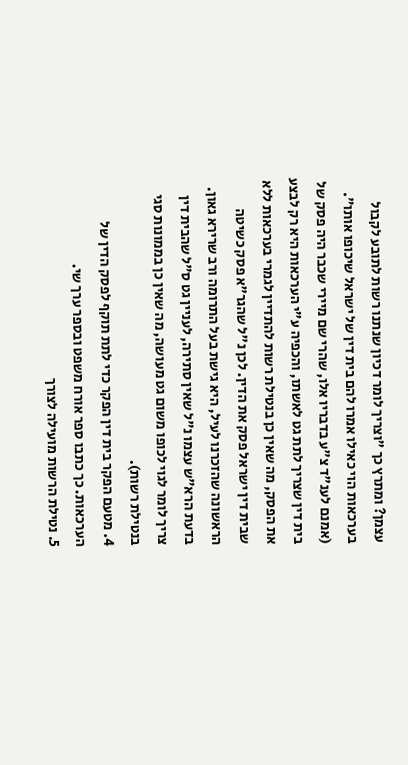עצמן? ומתרץ כך "וצריך לומר דכיון שנתנו רשות לתובע לקבול בערכאות הוי כאילו אמרו להם בית דין של ישראל שיכופו אותו". (אמנם לענ"ד צ"ע בדבריו אלו, שהרי שם מיירי שכבר היה פסק של בית דין שצריך לתת גט לאשתו, והכפיה ע"י הערכאות היא רק לבצע את הפסק, מה שאין כן בנטילת רשות להתדיין לגמרי בערכאות ללא שבית דין ישראל פסק את הדין. לכן נ"ל שהגר"א פסק כשיטה הראשונה שהזכרנו לעיל, היא גישת בעל התרומה ורב שרירא גאון. בדעת הרא"ש עצמו נ"ל שאין סתירה, לעניין גט ס"ל שהבית דין צריך לומר לגוי לכופו משום גט מעושה, מה שאין כן בממונות סגי בנטילת רשות).
4. מטעם הפקר בית דין הפקר כדי לתת תוקף לפסק הדין של הערכאות. כך כתבו ספר אורח משפט ובספר ערך שי.
5. נטילת הרשות מועילה לצורך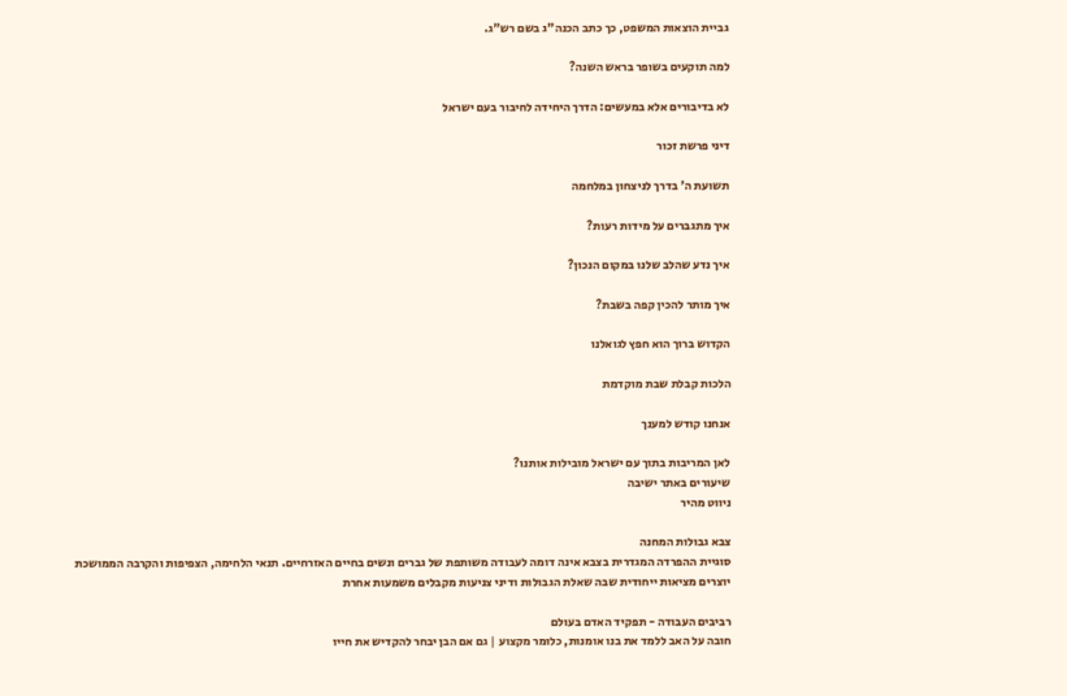גביית הוצאות המשפט, כך כתב הכנה"ג בשם רש"ג.

למה תוקעים בשופר בראש השנה?

לא בדיבורים אלא במעשים: הדרך היחידה לחיבור בעם ישראל

דיני פרשת זכור

תשועת ה' בדרך לניצחון במלחמה

איך מתגברים על מידות רעות?

איך נדע שהלב שלנו במקום הנכון?

איך מותר להכין קפה בשבת?

הקדוש ברוך הוא חפץ לגואלנו

הלכות קבלת שבת מוקדמת

אנחנו קודש למענך

לאן המריבות בתוך עם ישראל מובילות אותנו?
שיעורים באתר ישיבה
ניווט מהיר

צבא גבולות המחנה
סוגיית ההפרדה המגדרית בצבא אינה דומה לעבודה משותפת של גברים ונשים בחיים האזרחיים. תנאי הלחימה, הצפיפות והקרבה הממושכת יוצרים מציאות ייחודית שבה שאלת הגבולות ודיני צניעות מקבלים משמעות אחרת

רביבים העבודה - תפקיד האדם בעולם
חובה על האב ללמד את בנו אומנות, כלומר מקצוע | גם אם הבן יבחר להקדיש את חייו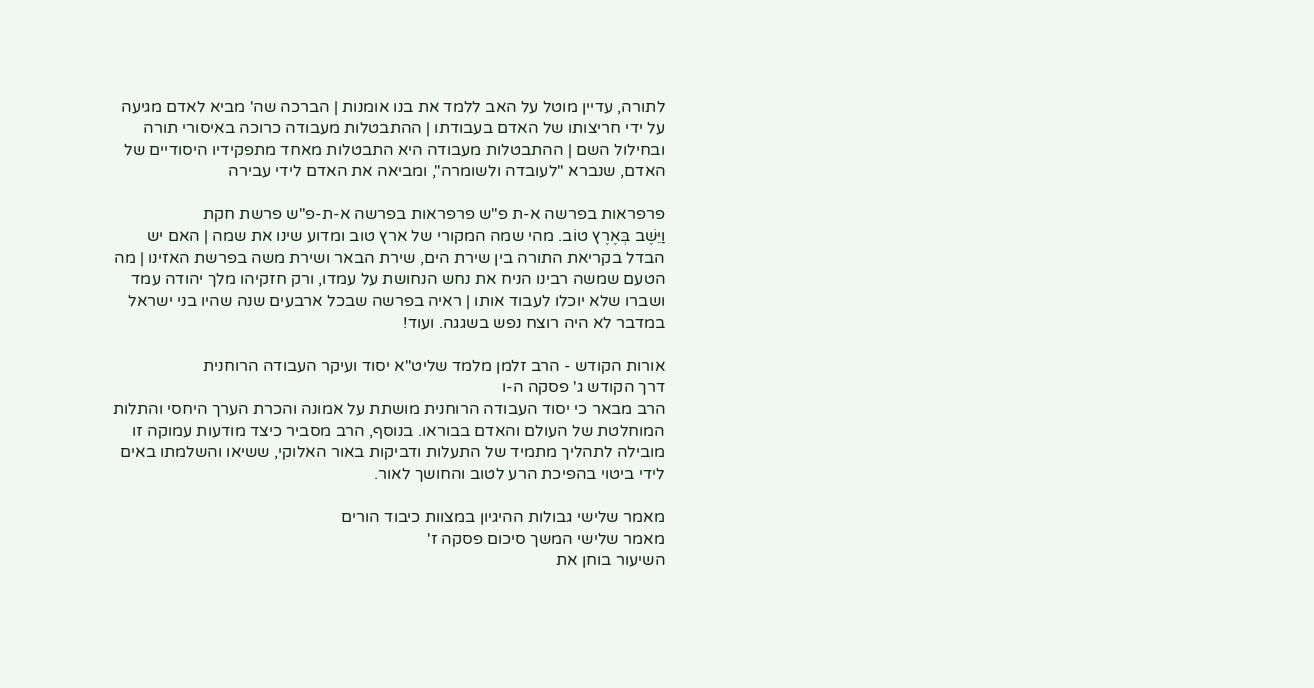לתורה, עדיין מוטל על האב ללמד את בנו אומנות | הברכה שה' מביא לאדם מגיעה על ידי חריצותו של האדם בעבודתו | ההתבטלות מעבודה כרוכה באיסורי תורה ובחילול השם | ההתבטלות מעבודה היא התבטלות מאחד מתפקידיו היסודיים של האדם, שנברא "לעובדה ולשומרה", ומביאה את האדם לידי עבירה

פרפראות בפרשה א-ת פ"ש פרפראות בפרשה א-ת-פ"ש פרשת חקת
וַיֵּשֶׁב בְּאֶרֶץ טוֹב. מהי שמה המקורי של ארץ טוב ומדוע שינו את שמה | האם יש הבדל בקריאת התורה בין שירת הים, שירת הבאר ושירת משה בפרשת האזינו | מה הטעם שמשה רבינו הניח את נחש הנחושת על עמדו, ורק חזקיהו מלך יהודה עמד ושברו שלא יוכלו לעבוד אותו | ראיה בפרשה שבכל ארבעים שנה שהיו בני ישראל במדבר לא היה רוצח נפש בשגגה. ועוד!

אורות הקודש - הרב זלמן מלמד שליט"א יסוד ועיקר העבודה הרוחנית
דרך הקודש ג' פסקה ה-ו
הרב מבאר כי יסוד העבודה הרוחנית מושתת על אמונה והכרת הערך היחסי והתלות המוחלטת של העולם והאדם בבוראו. בנוסף, הרב מסביר כיצד מודעות עמוקה זו מובילה לתהליך מתמיד של התעלות ודביקות באור האלוקי, ששיאו והשלמתו באים לידי ביטוי בהפיכת הרע לטוב והחושך לאור.

מאמר שלישי גבולות ההיגיון במצוות כיבוד הורים
מאמר שלישי המשך סיכום פסקה ז'
השיעור בוחן את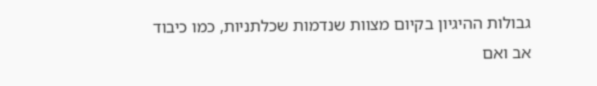גבולות ההיגיון בקיום מצוות שנדמות שכלתניות, כמו כיבוד אב ואם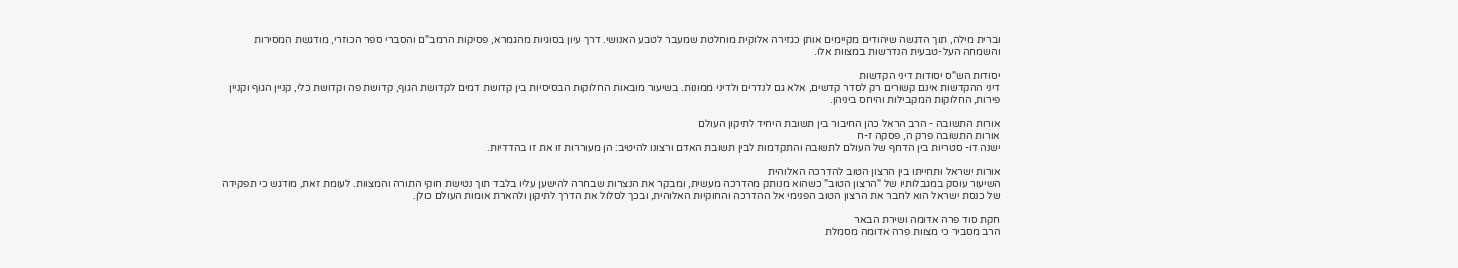וברית מילה, תוך הדגשה שיהודים מקיימים אותן כגזירה אלוקית מוחלטת שמעבר לטבע האנושי. דרך עיון בסוגיות מהגמרא, פסיקות הרמב"ם והסברי ספר הכוזרי, מודגשת המסירות והשמחה העל-טבעית הנדרשות במצוות אלו.

יסודות הש"ס יסודות דיני הקדשות
דיני ההקדשות אינם קשורים רק לסדר קדשים, אלא גם לנדרים ולדיני ממונות. בשיעור מובאות החלוקות הבסיסיות בין קדושת דמים לקדושת הגוף, קדושת פה וקדושת כלי, קניין הגוף וקניין פירות, החלוקות המקבילות והיחס ביניהן.

אורות התשובה - הרב הראל כהן החיבור בין תשובת היחיד לתיקון העולם
אורות התשובה פרק ה, פסקה ז-ח
ישנה דו- סטריות בין הדחף של העולם לתשובה והתקדמות לבין תשובת האדם ורצונו להיטיב: הן מעוררות זו את זו בהדדיות.

אורות ישראל ותחייתו בין הרצון הטוב להדרכה האלוהית
השיעור עוסק במגבלותיו של "הרצון הטוב" כשהוא מנותק מהדרכה מעשית, ומבקר את הנצרות שבחרה להישען עליו בלבד תוך נטישת חוקי התורה והמצוות. לעומת זאת, מודגש כי תפקידה של כנסת ישראל הוא לחבר את הרצון הטוב הפנימי אל ההדרכה והחוקיות האלוהית, ובכך לסלול את הדרך לתיקון ולהארת אומות העולם כולן.

חקת סוד פרה אדומה ושירת הבאר
הרב מסביר כי מצוות פרה אדומה מסמלת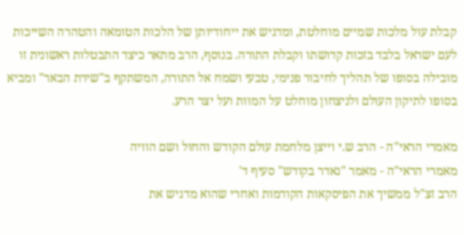קבלת עול מלכות שמיים מוחלטת, ומדגיש את ייחודיותן של הלכות הטומאה והטהרה השייכות לעם ישראל בלבד בזכות קדושתו וקבלת התורה. בנוסף, הרב מתאר כיצד התבטלות ראשונית זו מובילה בסופו של תהליך לחיבור פנימי, טבעי ושמח אל התורה, המשתקף ב"שירת הבאר" ומביא בסופו לתיקון העולם ולניצחון מוחלט על המוות ועל יצר הרע.

מאמרי הראי"ה - הרב ש.י וייצן מלחמת עולם הקודש והחול ושם הוויה
מאמרי הראי"ה - מאמר "נאדר בקודש" סעיף ד'
הרב זצ"ל ממשיך את הפיסקאות הקודמות ואחרי שהוא מדגיש את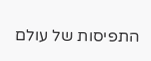התפיסות של עולם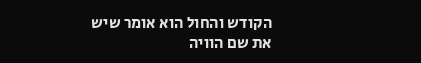הקודש והחול הוא אומר שיש את שם הוויה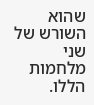שהוא השורש של שני מלחמות הללו.